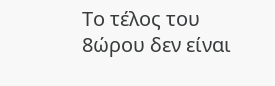Το τέλος του 8ώρου δεν είναι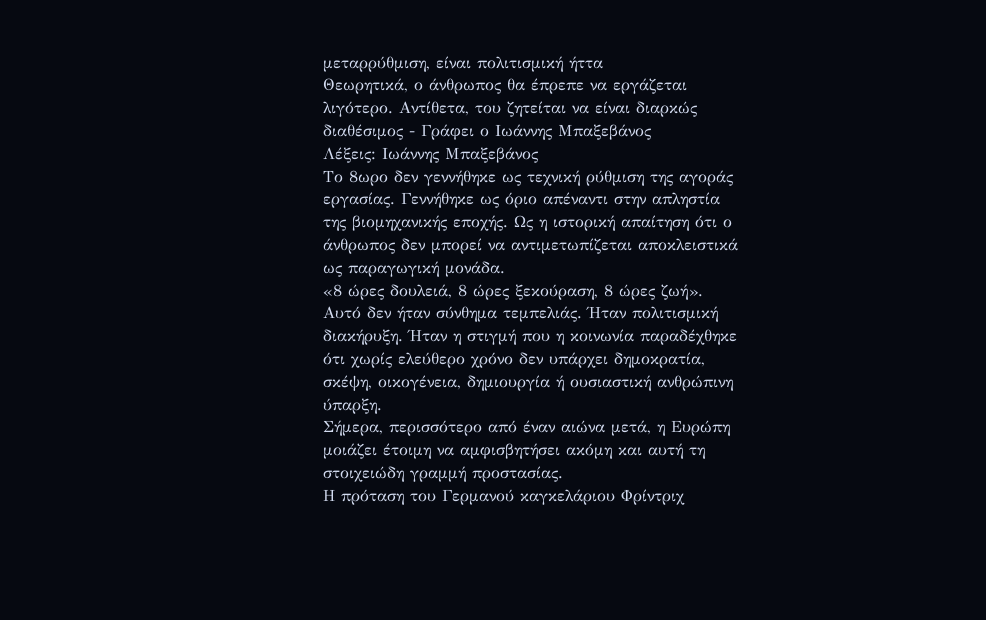μεταρρύθμιση, είναι πολιτισμική ήττα
Θεωρητικά, ο άνθρωπος θα έπρεπε να εργάζεται λιγότερο. Αντίθετα, του ζητείται να είναι διαρκώς διαθέσιμος - Γράφει ο Ιωάννης Μπαξεβάνος
Λέξεις: Ιωάννης Μπαξεβάνος
Το 8ωρο δεν γεννήθηκε ως τεχνική ρύθμιση της αγοράς εργασίας. Γεννήθηκε ως όριο απέναντι στην απληστία της βιομηχανικής εποχής. Ως η ιστορική απαίτηση ότι ο άνθρωπος δεν μπορεί να αντιμετωπίζεται αποκλειστικά ως παραγωγική μονάδα.
«8 ώρες δουλειά, 8 ώρες ξεκούραση, 8 ώρες ζωή».
Αυτό δεν ήταν σύνθημα τεμπελιάς. Ήταν πολιτισμική διακήρυξη. Ήταν η στιγμή που η κοινωνία παραδέχθηκε ότι χωρίς ελεύθερο χρόνο δεν υπάρχει δημοκρατία, σκέψη, οικογένεια, δημιουργία ή ουσιαστική ανθρώπινη ύπαρξη.
Σήμερα, περισσότερο από έναν αιώνα μετά, η Ευρώπη μοιάζει έτοιμη να αμφισβητήσει ακόμη και αυτή τη στοιχειώδη γραμμή προστασίας.
Η πρόταση του Γερμανού καγκελάριου Φρίντριχ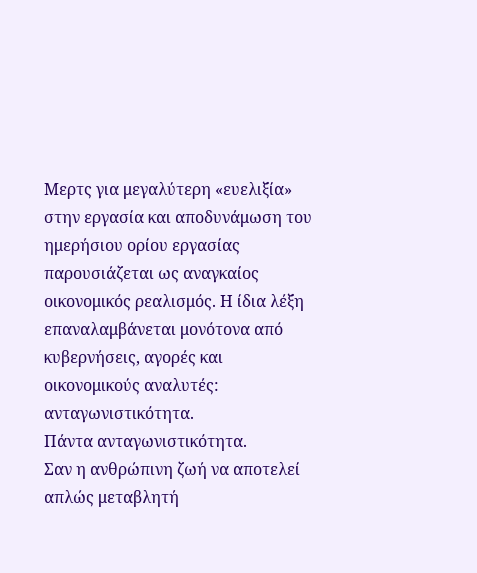Μερτς για μεγαλύτερη «ευελιξία» στην εργασία και αποδυνάμωση του ημερήσιου ορίου εργασίας παρουσιάζεται ως αναγκαίος οικονομικός ρεαλισμός. Η ίδια λέξη επαναλαμβάνεται μονότονα από κυβερνήσεις, αγορές και οικονομικούς αναλυτές: ανταγωνιστικότητα.
Πάντα ανταγωνιστικότητα.
Σαν η ανθρώπινη ζωή να αποτελεί απλώς μεταβλητή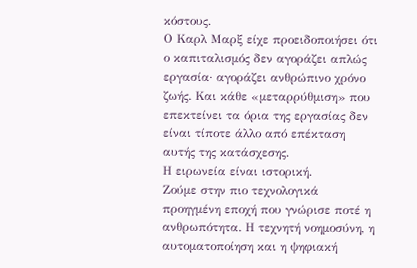κόστους.
Ο Καρλ Μαρξ είχε προειδοποιήσει ότι ο καπιταλισμός δεν αγοράζει απλώς εργασία· αγοράζει ανθρώπινο χρόνο ζωής. Και κάθε «μεταρρύθμιση» που επεκτείνει τα όρια της εργασίας δεν είναι τίποτε άλλο από επέκταση αυτής της κατάσχεσης.
Η ειρωνεία είναι ιστορική.
Ζούμε στην πιο τεχνολογικά προηγμένη εποχή που γνώρισε ποτέ η ανθρωπότητα. Η τεχνητή νοημοσύνη, η αυτοματοποίηση και η ψηφιακή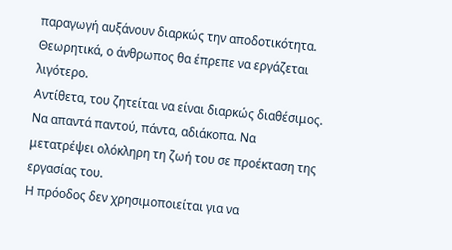παραγωγή αυξάνουν διαρκώς την αποδοτικότητα. Θεωρητικά, ο άνθρωπος θα έπρεπε να εργάζεται λιγότερο.
Αντίθετα, του ζητείται να είναι διαρκώς διαθέσιμος.
Να απαντά παντού, πάντα, αδιάκοπα. Να μετατρέψει ολόκληρη τη ζωή του σε προέκταση της εργασίας του.
Η πρόοδος δεν χρησιμοποιείται για να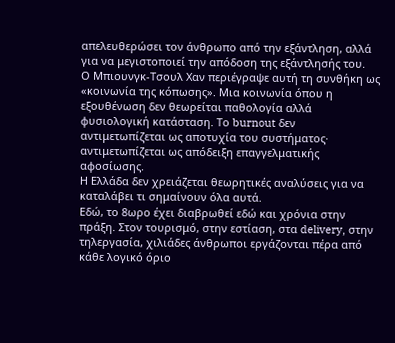απελευθερώσει τον άνθρωπο από την εξάντληση, αλλά για να μεγιστοποιεί την απόδοση της εξάντλησής του.
Ο Μπιουνγκ-Τσουλ Χαν περιέγραψε αυτή τη συνθήκη ως «κοινωνία της κόπωσης». Μια κοινωνία όπου η εξουθένωση δεν θεωρείται παθολογία αλλά φυσιολογική κατάσταση. Το burnout δεν αντιμετωπίζεται ως αποτυχία του συστήματος· αντιμετωπίζεται ως απόδειξη επαγγελματικής αφοσίωσης.
Η Ελλάδα δεν χρειάζεται θεωρητικές αναλύσεις για να καταλάβει τι σημαίνουν όλα αυτά.
Εδώ, το 8ωρο έχει διαβρωθεί εδώ και χρόνια στην πράξη. Στον τουρισμό, στην εστίαση, στα delivery, στην τηλεργασία, χιλιάδες άνθρωποι εργάζονται πέρα από κάθε λογικό όριο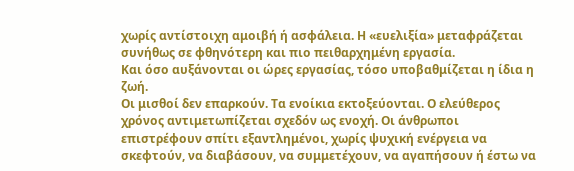χωρίς αντίστοιχη αμοιβή ή ασφάλεια. Η «ευελιξία» μεταφράζεται συνήθως σε φθηνότερη και πιο πειθαρχημένη εργασία.
Και όσο αυξάνονται οι ώρες εργασίας, τόσο υποβαθμίζεται η ίδια η ζωή.
Οι μισθοί δεν επαρκούν. Τα ενοίκια εκτοξεύονται. Ο ελεύθερος χρόνος αντιμετωπίζεται σχεδόν ως ενοχή. Οι άνθρωποι επιστρέφουν σπίτι εξαντλημένοι, χωρίς ψυχική ενέργεια να σκεφτούν, να διαβάσουν, να συμμετέχουν, να αγαπήσουν ή έστω να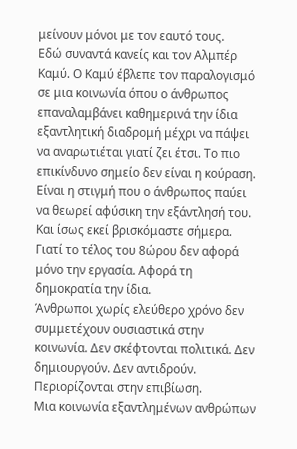μείνουν μόνοι με τον εαυτό τους.
Εδώ συναντά κανείς και τον Αλμπέρ Καμύ. Ο Καμύ έβλεπε τον παραλογισμό σε μια κοινωνία όπου ο άνθρωπος επαναλαμβάνει καθημερινά την ίδια εξαντλητική διαδρομή μέχρι να πάψει να αναρωτιέται γιατί ζει έτσι. Το πιο επικίνδυνο σημείο δεν είναι η κούραση. Είναι η στιγμή που ο άνθρωπος παύει να θεωρεί αφύσικη την εξάντλησή του.
Και ίσως εκεί βρισκόμαστε σήμερα.
Γιατί το τέλος του 8ώρου δεν αφορά μόνο την εργασία. Αφορά τη δημοκρατία την ίδια.
Άνθρωποι χωρίς ελεύθερο χρόνο δεν συμμετέχουν ουσιαστικά στην κοινωνία. Δεν σκέφτονται πολιτικά. Δεν δημιουργούν. Δεν αντιδρούν. Περιορίζονται στην επιβίωση.
Μια κοινωνία εξαντλημένων ανθρώπων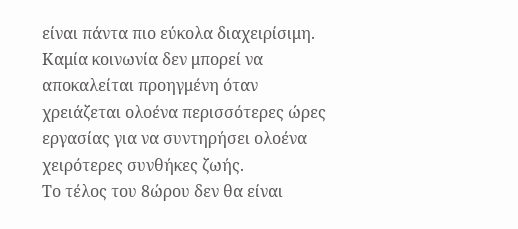είναι πάντα πιο εύκολα διαχειρίσιμη.
Καμία κοινωνία δεν μπορεί να αποκαλείται προηγμένη όταν χρειάζεται ολοένα περισσότερες ώρες εργασίας για να συντηρήσει ολοένα χειρότερες συνθήκες ζωής.
Το τέλος του 8ώρου δεν θα είναι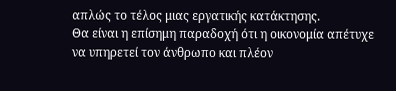απλώς το τέλος μιας εργατικής κατάκτησης.
Θα είναι η επίσημη παραδοχή ότι η οικονομία απέτυχε να υπηρετεί τον άνθρωπο και πλέον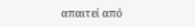απαιτεί από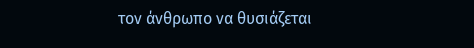τον άνθρωπο να θυσιάζεται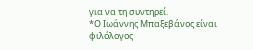για να τη συντηρεί.
*Ο Ιωάννης Μπαξεβάνος είναι φιλόλογος